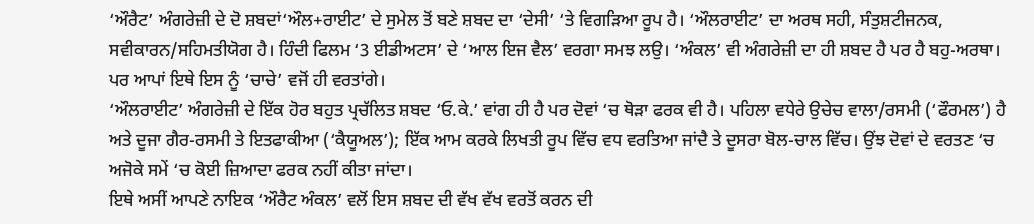‘ਔਰੈਟ’ ਅੰਗਰੇਜ਼ੀ ਦੇ ਦੋ ਸ਼ਬਦਾਂ‘ਔਲ+ਰਾਈਟ’ ਦੇ ਸੁਮੇਲ ਤੋਂ ਬਣੇ ਸ਼ਬਦ ਦਾ ‘ਦੇਸੀ’ ‘ਤੇ ਵਿਗੜਿਆ ਰੂਪ ਹੈ। ‘ਔਲਰਾਈਟ’ ਦਾ ਅਰਥ ਸਹੀ, ਸੰਤੁਸ਼ਟੀਜਨਕ, ਸਵੀਕਾਰਨ/ਸਹਿਮਤੀਯੋਗ ਹੈ। ਹਿੰਦੀ ਫਿਲਮ ‘3 ਈਡੀਅਟਸ’ ਦੇ ‘ਆਲ ਇਜ ਵੈਲ’ ਵਰਗਾ ਸਮਝ ਲਉ। ‘ਅੰਕਲ’ ਵੀ ਅੰਗਰੇਜ਼ੀ ਦਾ ਹੀ ਸ਼ਬਦ ਹੈ ਪਰ ਹੈ ਬਹੁ-ਅਰਥਾ। ਪਰ ਆਪਾਂ ਇਥੇ ਇਸ ਨੂੰ ‘ਚਾਚੇ’ ਵਜੋਂ ਹੀ ਵਰਤਾਂਗੇ।
‘ਔਲਰਾਈਟ’ ਅੰਗਰੇਜ਼ੀ ਦੇ ਇੱਕ ਹੋਰ ਬਹੁਤ ਪ੍ਰਚੱਲਿਤ ਸ਼ਬਦ ‘ਓ.ਕੇ.’ ਵਾਂਗ ਹੀ ਹੈ ਪਰ ਦੋਵਾਂ ‘ਚ ਥੋੜਾ ਫਰਕ ਵੀ ਹੈ। ਪਹਿਲਾ ਵਧੇਰੇ ਉਚੇਚ ਵਾਲਾ/ਰਸਮੀ (‘ਫੌਰਮਲ’) ਹੈ ਅਤੇ ਦੂਜਾ ਗੈਰ-ਰਸਮੀ ਤੇ ਇਤਫਾਕੀਆ (‘ਕੈਯੂਅਲ’); ਇੱਕ ਆਮ ਕਰਕੇ ਲਿਖਤੀ ਰੂਪ ਵਿੱਚ ਵਧ ਵਰਤਿਆ ਜਾਂਦੈ ਤੇ ਦੂਸਰਾ ਬੋਲ-ਚਾਲ ਵਿੱਚ। ਉਂਝ ਦੋਵਾਂ ਦੇ ਵਰਤਣ ‘ਚ ਅਜੋਕੇ ਸਮੇਂ ‘ਚ ਕੋਈ ਜ਼ਿਆਦਾ ਫਰਕ ਨਹੀਂ ਕੀਤਾ ਜਾਂਦਾ।
ਇਥੇ ਅਸੀਂ ਆਪਣੇ ਨਾਇਕ ‘ਔਰੈਟ ਅੰਕਲ’ ਵਲੋਂ ਇਸ ਸ਼ਬਦ ਦੀ ਵੱਖ ਵੱਖ ਵਰਤੋਂ ਕਰਨ ਦੀ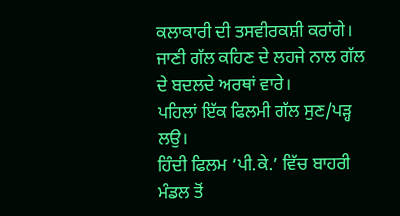ਕਲਾਕਾਰੀ ਦੀ ਤਸਵੀਰਕਸ਼ੀ ਕਰਾਂਗੇ। ਜਾਣੀ ਗੱਲ ਕਹਿਣ ਦੇ ਲਹਜੇ ਨਾਲ ਗੱਲ ਦੇ ਬਦਲਦੇ ਅਰਥਾਂ ਵਾਰੇ।
ਪਹਿਲਾਂ ਇੱਕ ਫਿਲਮੀ ਗੱਲ ਸੁਣ/ਪੜ੍ਹ ਲਉ।
ਹਿੰਦੀ ਫਿਲਮ ‘ਪੀ.ਕੇ.’ ਵਿੱਚ ਬਾਹਰੀ ਮੰਡਲ ਤੋਂ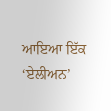ਆਇਆ ਇੱਕ ‘ਏਲੀਅਨ’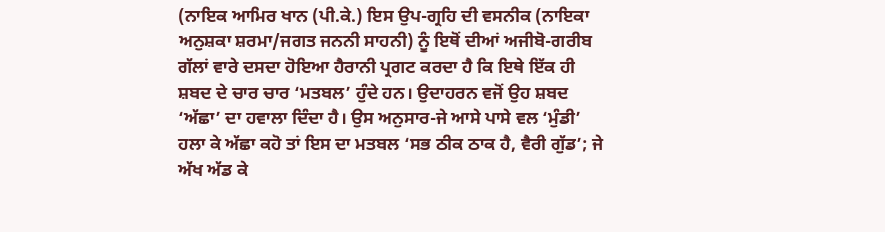(ਨਾਇਕ ਆਮਿਰ ਖਾਨ (ਪੀ.ਕੇ.) ਇਸ ਉਪ-ਗ੍ਰਹਿ ਦੀ ਵਸਨੀਕ (ਨਾਇਕਾ ਅਨੁਸ਼ਕਾ ਸ਼ਰਮਾ/ਜਗਤ ਜਨਨੀ ਸਾਹਨੀ) ਨੂੰ ਇਥੋਂ ਦੀਆਂ ਅਜੀਬੋ-ਗਰੀਬ ਗੱਲਾਂ ਵਾਰੇ ਦਸਦਾ ਹੋਇਆ ਹੈਰਾਨੀ ਪ੍ਰਗਟ ਕਰਦਾ ਹੈ ਕਿ ਇਥੇ ਇੱਕ ਹੀ ਸ਼ਬਦ ਦੇ ਚਾਰ ਚਾਰ ‘ਮਤਬਲ’ ਹੁੰਦੇ ਹਨ। ਉਦਾਹਰਨ ਵਜੋਂ ਉਹ ਸ਼ਬਦ ‘ਅੱਛਾ’ ਦਾ ਹਵਾਲਾ ਦਿੰਦਾ ਹੈ। ਉਸ ਅਨੁਸਾਰ-ਜੇ ਆਸੇ ਪਾਸੇ ਵਲ ‘ਮੁੰਡੀ’ ਹਲਾ ਕੇ ਅੱਛਾ ਕਹੋ ਤਾਂ ਇਸ ਦਾ ਮਤਬਲ ‘ਸਭ ਠੀਕ ਠਾਕ ਹੈ, ਵੈਰੀ ਗੁੱਡ’; ਜੇ ਅੱਖ ਅੱਡ ਕੇ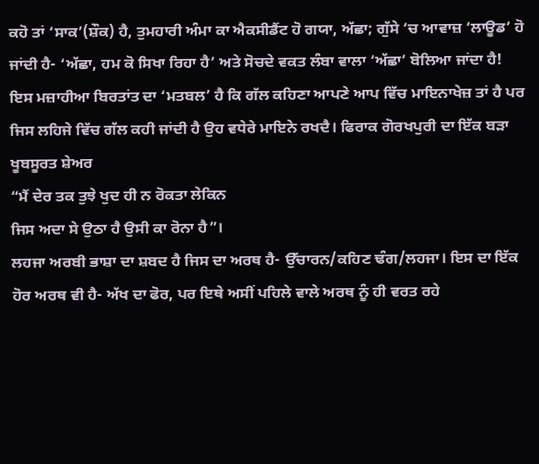ਕਹੋ ਤਾਂ ‘ਸਾਕ’(ਸ਼ੌਕ) ਹੈ, ਤੁਮਹਾਰੀ ਅੰਮਾ ਕਾ ਐਕਸੀਡੈਂਟ ਹੋ ਗਯਾ, ਅੱਛਾ; ਗੁੱਸੇ ‘ਚ ਆਵਾਜ਼ ‘ਲਾਊਡ’ ਹੋ ਜਾਂਦੀ ਹੈ- ‘ਅੱਛਾ, ਹਮ ਕੋ ਸਿਖਾ ਰਿਹਾ ਹੈ’ ਅਤੇ ਸੋਚਦੇ ਵਕਤ ਲੰਬਾ ਵਾਲਾ ‘ਅੱਛਾ’ ਬੋਲਿਆ ਜਾਂਦਾ ਹੈ!
ਇਸ ਮਜ਼ਾਹੀਆ ਬਿਰਤਾਂਤ ਦਾ ‘ਮਤਬਲ’ ਹੈ ਕਿ ਗੱਲ ਕਹਿਣਾ ਆਪਣੇ ਆਪ ਵਿੱਚ ਮਾਇਨਾਖੇਜ਼ ਤਾਂ ਹੈ ਪਰ ਜਿਸ ਲਹਿਜੇ ਵਿੱਚ ਗੱਲ ਕਹੀ ਜਾਂਦੀ ਹੈ ਉਹ ਵਧੇਰੇ ਮਾਇਨੇ ਰਖਦੈ। ਫਿਰਾਕ ਗੋਰਖਪੁਰੀ ਦਾ ਇੱਕ ਬੜਾ ਖੂਬਸੂਰਤ ਸ਼ੇਅਰ
“ਮੈਂ ਦੇਰ ਤਕ ਤੁਝੇ ਖੁਦ ਹੀ ਨ ਰੋਕਤਾ ਲੇਕਿਨ
ਜਿਸ ਅਦਾ ਸੇ ਉਠਾ ਹੈ ਉਸੀ ਕਾ ਰੋਨਾ ਹੈ”।
ਲਹਜਾ ਅਰਬੀ ਭਾਸ਼ਾ ਦਾ ਸ਼ਬਦ ਹੈ ਜਿਸ ਦਾ ਅਰਥ ਹੈ- ਉੱਚਾਰਨ/ਕਹਿਣ ਢੰਗ/ਲਹਜਾ। ਇਸ ਦਾ ਇੱਕ ਹੋਰ ਅਰਥ ਵੀ ਹੈ- ਅੱਖ ਦਾ ਫੋਰ, ਪਰ ਇਥੇ ਅਸੀਂ ਪਹਿਲੇ ਵਾਲੇ ਅਰਥ ਨੂੰ ਹੀ ਵਰਤ ਰਹੇ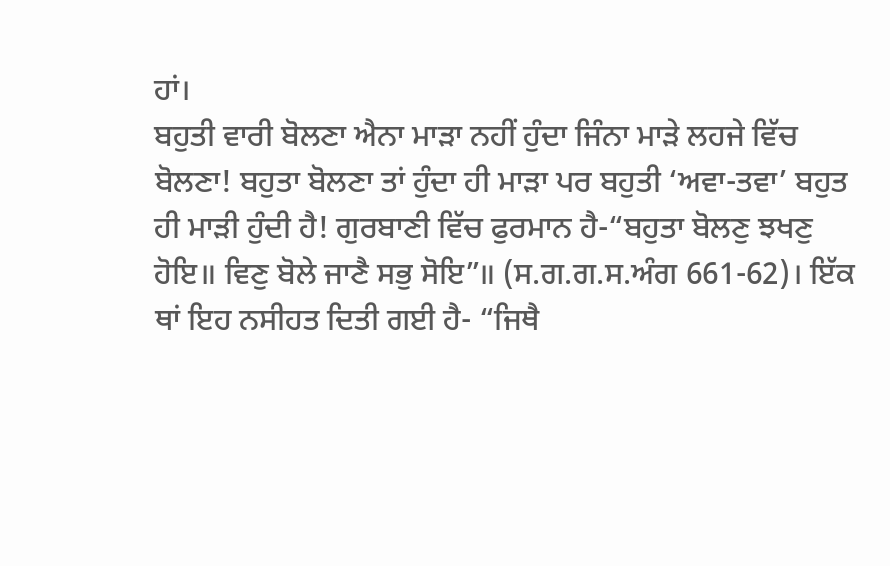ਹਾਂ।
ਬਹੁਤੀ ਵਾਰੀ ਬੋਲਣਾ ਐਨਾ ਮਾੜਾ ਨਹੀਂ ਹੁੰਦਾ ਜਿੰਨਾ ਮਾੜੇ ਲਹਜੇ ਵਿੱਚ ਬੋਲਣਾ! ਬਹੁਤਾ ਬੋਲਣਾ ਤਾਂ ਹੁੰਦਾ ਹੀ ਮਾੜਾ ਪਰ ਬਹੁਤੀ ‘ਅਵਾ-ਤਵਾ’ ਬਹੁਤ ਹੀ ਮਾੜੀ ਹੁੰਦੀ ਹੈ! ਗੁਰਬਾਣੀ ਵਿੱਚ ਫੁਰਮਾਨ ਹੈ-“ਬਹੁਤਾ ਬੋਲਣੁ ਝਖਣੁ ਹੋਇ॥ ਵਿਣੁ ਬੋਲੇ ਜਾਣੈ ਸਭੁ ਸੋਇ”॥ (ਸ.ਗ.ਗ.ਸ.ਅੰਗ 661-62)। ਇੱਕ ਥਾਂ ਇਹ ਨਸੀਹਤ ਦਿਤੀ ਗਈ ਹੈ- “ਜਿਥੈ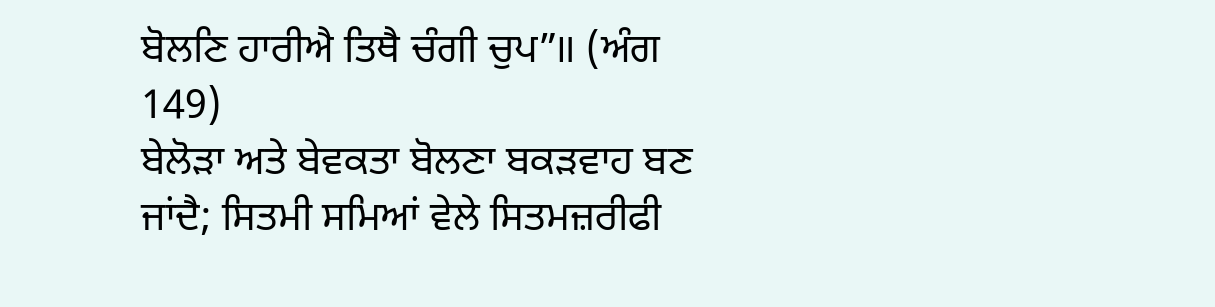ਬੋਲਣਿ ਹਾਰੀਐ ਤਿਥੈ ਚੰਗੀ ਚੁਪ”॥ (ਅੰਗ 149)
ਬੇਲੋੜਾ ਅਤੇ ਬੇਵਕਤਾ ਬੋਲਣਾ ਬਕੜਵਾਹ ਬਣ ਜਾਂਦੈ; ਸਿਤਮੀ ਸਮਿਆਂ ਵੇਲੇ ਸਿਤਮਜ਼ਰੀਫੀ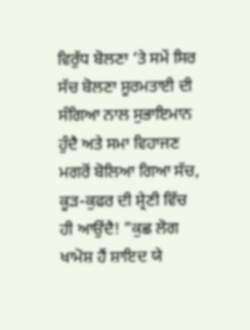ਵਿਰੁੱਧ ਬੋਲਣਾ ‘ਤੇ ਸਮੇਂ ਸਿਰ ਸੱਚ ਬੋਲਣਾ ਸੂਰਮਤਾਈ ਦੀ ਸੰਗਿਆ ਨਾਲ ਸੁਭਾਇਮਾਨ ਹੁੰਦੈ ਅਤੇ ਸਮਾ ਵਿਹਾਜਣ ਮਗਰੋਂ ਬੋਲਿਆ ਗਿਆ ਸੱਚ, ਕੂੜ-ਕੁਫਰ ਦੀ ਸ਼੍ਰੇਣੀ ਵਿੱਚ ਹੀ ਆਉਂਦੈ! ”ਕੁਛ ਲੋਗ ਖਾਮੋਸ਼ ਹੈਂ ਸ਼ਾਇਦ ਯੇ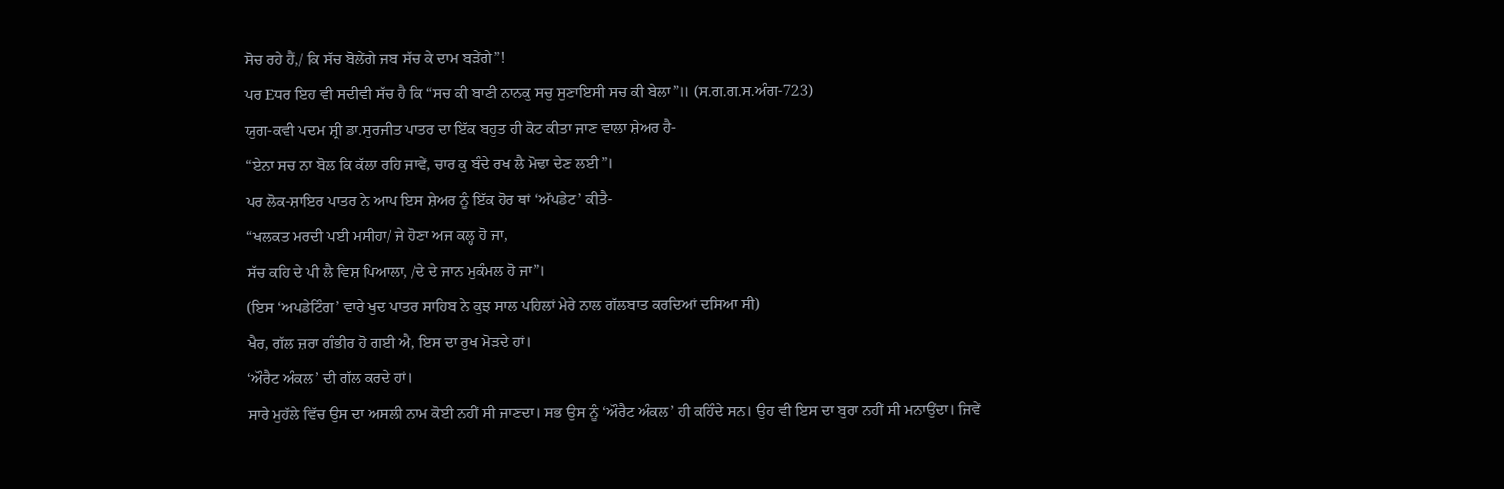ਸੋਚ ਰਹੇ ਹੈਂ,/ ਕਿ ਸੱਚ ਬੋਲੇਂਗੇ ਜਬ ਸੱਚ ਕੇ ਦਾਮ ਬੜੇਂਗੇ”!
ਪਰ Eਧਰ ਇਹ ਵੀ ਸਦੀਵੀ ਸੱਚ ਹੈ ਕਿ “ਸਚ ਕੀ ਬਾਣੀ ਨਾਨਕੁ ਸਚੁ ਸੁਣਾਇਸੀ ਸਚ ਕੀ ਬੇਲਾ”॥ (ਸ.ਗ.ਗ.ਸ.ਅੰਗ-723)
ਯੁਗ-ਕਵੀ ਪਦਮ ਸ਼੍ਰੀ ਡਾ.ਸੁਰਜੀਤ ਪਾਤਰ ਦਾ ਇੱਕ ਬਹੁਤ ਹੀ ਕੋਟ ਕੀਤਾ ਜਾਣ ਵਾਲਾ ਸ਼ੇਅਰ ਹੈ-
“ਏਨਾ ਸਚ ਨਾ ਬੋਲ ਕਿ ਕੱਲਾ ਰਹਿ ਜਾਵੇਂ, ਚਾਰ ਕੁ ਬੰਦੇ ਰਖ ਲੈ ਮੋਢਾ ਦੇਣ ਲਈ”।
ਪਰ ਲੋਕ-ਸ਼ਾਇਰ ਪਾਤਰ ਨੇ ਆਪ ਇਸ ਸ਼ੇਅਰ ਨੂੰ ਇੱਕ ਹੋਰ ਥਾਂ ‘ਅੱਪਡੇਟ’ ਕੀਤੈ-
“ਖਲਕਤ ਮਰਦੀ ਪਈ ਮਸੀਹਾ/ ਜੇ ਹੋਣਾ ਅਜ ਕਲ੍ਹ ਹੋ ਜਾ,
ਸੱਚ ਕਹਿ ਦੇ ਪੀ ਲੈ ਵਿਸ਼ ਪਿਆਲਾ, /ਦੇ ਦੇ ਜਾਨ ਮੁਕੰਮਲ ਹੋ ਜਾ”।
(ਇਸ ‘ਅਪਡੇਟਿੰਗ’ ਵਾਰੇ ਖੁਦ ਪਾਤਰ ਸਾਹਿਬ ਨੇ ਕੁਝ ਸਾਲ ਪਹਿਲਾਂ ਮੇਰੇ ਨਾਲ ਗੱਲਬਾਤ ਕਰਦਿਆਂ ਦਸਿਆ ਸੀ)
ਖੈਰ, ਗੱਲ ਜ਼ਰਾ ਗੰਭੀਰ ਹੋ ਗਈ ਐ, ਇਸ ਦਾ ਰੁਖ ਮੋੜਦੇ ਹਾਂ।
‘ਔਰੈਟ ਅੰਕਲ’ ਦੀ ਗੱਲ ਕਰਦੇ ਹਾਂ।
ਸਾਰੇ ਮੁਹੱਲੇ ਵਿੱਚ ਉਸ ਦਾ ਅਸਲੀ ਨਾਮ ਕੋਈ ਨਹੀਂ ਸੀ ਜਾਣਦਾ। ਸਭ ਉਸ ਨੂੰ ‘ਔਰੈਟ ਅੰਕਲ’ ਹੀ ਕਹਿੰਦੇ ਸਨ। ਉਹ ਵੀ ਇਸ ਦਾ ਬੁਰਾ ਨਹੀਂ ਸੀ ਮਨਾਉਂਦਾ। ਜਿਵੇਂ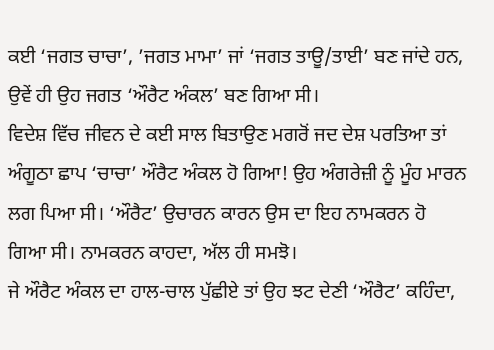ਕਈ ‘ਜਗਤ ਚਾਚਾ’, ’ਜਗਤ ਮਾਮਾ’ ਜਾਂ ‘ਜਗਤ ਤਾਊ/ਤਾਈ’ ਬਣ ਜਾਂਦੇ ਹਨ, ਉਵੇਂ ਹੀ ਉਹ ਜਗਤ ‘ਔਰੈਟ ਅੰਕਲ’ ਬਣ ਗਿਆ ਸੀ।
ਵਿਦੇਸ਼ ਵਿੱਚ ਜੀਵਨ ਦੇ ਕਈ ਸਾਲ ਬਿਤਾਉਣ ਮਗਰੋਂ ਜਦ ਦੇਸ਼ ਪਰਤਿਆ ਤਾਂ ਅੰਗੂਠਾ ਛਾਪ ‘ਚਾਚਾ’ ਔਰੈਟ ਅੰਕਲ ਹੋ ਗਿਆ! ਉਹ ਅੰਗਰੇਜ਼ੀ ਨੂੰ ਮੂੰਹ ਮਾਰਨ ਲਗ ਪਿਆ ਸੀ। ‘ਔਰੈਟ’ ਉਚਾਰਨ ਕਾਰਨ ਉਸ ਦਾ ਇਹ ਨਾਮਕਰਨ ਹੋ ਗਿਆ ਸੀ। ਨਾਮਕਰਨ ਕਾਹਦਾ, ਅੱਲ ਹੀ ਸਮਝੋ।
ਜੇ ਔਰੈਟ ਅੰਕਲ ਦਾ ਹਾਲ-ਚਾਲ ਪੁੱਛੀਏ ਤਾਂ ਉਹ ਝਟ ਦੇਣੀ ‘ਔਰੈਟ’ ਕਹਿੰਦਾ,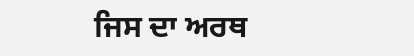ਜਿਸ ਦਾ ਅਰਥ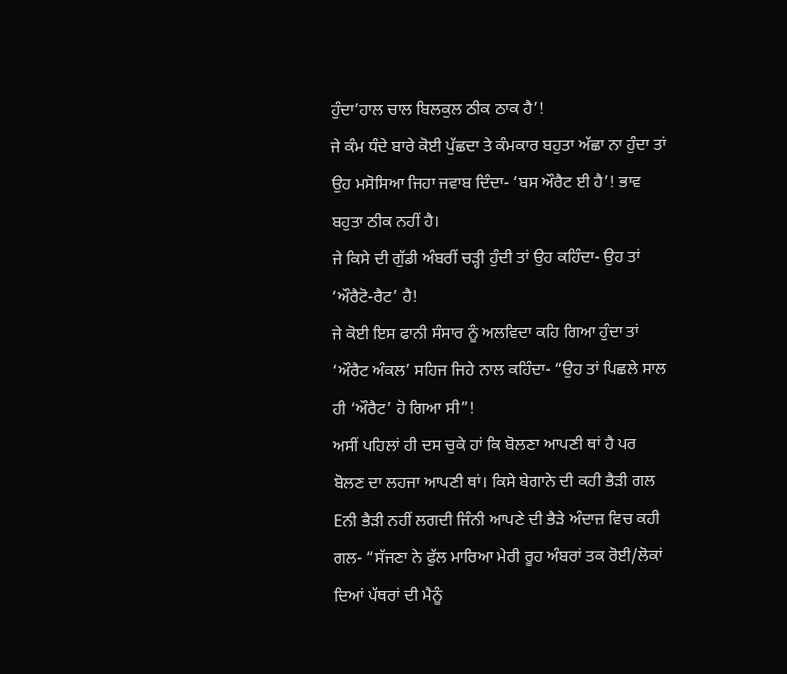ਹੁੰਦਾ’ਹਾਲ ਚਾਲ ਬਿਲਕੁਲ ਠੀਕ ਠਾਕ ਹੈ’!
ਜੇ ਕੰਮ ਧੰਦੇ ਬਾਰੇ ਕੋਈ ਪੁੱਛਦਾ ਤੇ ਕੰਮਕਾਰ ਬਹੁਤਾ ਅੱਛਾ ਨਾ ਹੁੰਦਾ ਤਾਂ ਉਹ ਮਸੋਸਿਆ ਜਿਹਾ ਜਵਾਬ ਦਿੰਦਾ- ‘ਬਸ ਔਰੈਟ ਈ ਹੈ’! ਭਾਵ ਬਹੁਤਾ ਠੀਕ ਨਹੀਂ ਹੈ।
ਜੇ ਕਿਸੇ ਦੀ ਗੁੱਡੀ ਅੰਬਰੀਂ ਚੜ੍ਹੀ ਹੁੰਦੀ ਤਾਂ ਉਹ ਕਹਿੰਦਾ- ਉਹ ਤਾਂ ‘ਔਰੈਟੋ-ਰੈਟ’ ਹੈ!
ਜੇ ਕੋਈ ਇਸ ਫਾਨੀ ਸੰਸਾਰ ਨੂੰ ਅਲਵਿਦਾ ਕਹਿ ਗਿਆ ਹੁੰਦਾ ਤਾਂ ‘ਔਰੈਟ ਅੰਕਲ’ ਸਹਿਜ ਜਿਹੇ ਨਾਲ ਕਹਿੰਦਾ- “ਉਹ ਤਾਂ ਪਿਛਲੇ ਸਾਲ ਹੀ ‘ਔਰੈਟ’ ਹੋ ਗਿਆ ਸੀ”!
ਅਸੀਂ ਪਹਿਲਾਂ ਹੀ ਦਸ ਚੁਕੇ ਹਾਂ ਕਿ ਬੋਲਣਾ ਆਪਣੀ ਥਾਂ ਹੈ ਪਰ ਬੋਲਣ ਦਾ ਲਹਜਾ ਆਪਣੀ ਥਾਂ। ਕਿਸੇ ਬੇਗਾਨੇ ਦੀ ਕਹੀ ਭੈੜੀ ਗਲ Eਨੀ ਭੈੜੀ ਨਹੀਂ ਲਗਦੀ ਜਿੰਨੀ ਆਪਣੇ ਦੀ ਭੈੜੇ ਅੰਦਾਜ਼ ਵਿਚ ਕਹੀ ਗਲ- “ਸੱਜਣਾ ਨੇ ਫੁੱਲ ਮਾਰਿਆ ਮੇਰੀ ਰੂਹ ਅੰਬਰਾਂ ਤਕ ਰੋਈ/ਲੋਕਾਂ ਦਿਆਂ ਪੱਥਰਾਂ ਦੀ ਮੈਨੂੰ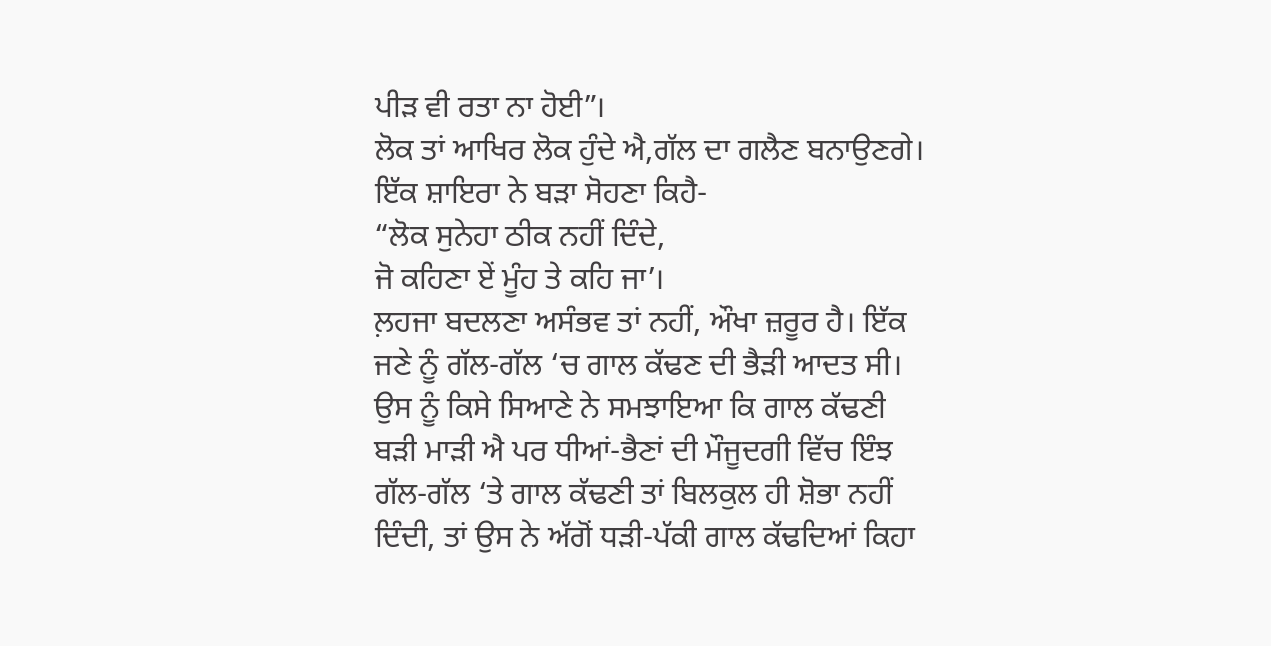ਪੀੜ ਵੀ ਰਤਾ ਨਾ ਹੋਈ”।
ਲੋਕ ਤਾਂ ਆਖਿਰ ਲੋਕ ਹੁੰਦੇ ਐ,ਗੱਲ ਦਾ ਗਲੈਣ ਬਨਾਉਣਗੇ। ਇੱਕ ਸ਼ਾਇਰਾ ਨੇ ਬੜਾ ਸੋਹਣਾ ਕਿਹੈ-
“ਲੋਕ ਸੁਨੇਹਾ ਠੀਕ ਨਹੀਂ ਦਿੰਦੇ,
ਜੋ ਕਹਿਣਾ ਏਂ ਮੂੰਹ ਤੇ ਕਹਿ ਜਾ’।
ਲ਼ਹਜਾ ਬਦਲਣਾ ਅਸੰਭਵ ਤਾਂ ਨਹੀਂ, ਔਖਾ ਜ਼ਰੂਰ ਹੈ। ਇੱਕ ਜਣੇ ਨੂੰ ਗੱਲ-ਗੱਲ ‘ਚ ਗਾਲ ਕੱਢਣ ਦੀ ਭੈੜੀ ਆਦਤ ਸੀ। ਉਸ ਨੂੰ ਕਿਸੇ ਸਿਆਣੇ ਨੇ ਸਮਝਾਇਆ ਕਿ ਗਾਲ ਕੱਢਣੀ ਬੜੀ ਮਾੜੀ ਐ ਪਰ ਧੀਆਂ-ਭੈਣਾਂ ਦੀ ਮੌਜੂਦਗੀ ਵਿੱਚ ਇੰਝ ਗੱਲ-ਗੱਲ ‘ਤੇ ਗਾਲ ਕੱਢਣੀ ਤਾਂ ਬਿਲਕੁਲ ਹੀ ਸ਼ੋਭਾ ਨਹੀਂ ਦਿੰਦੀ, ਤਾਂ ਉਸ ਨੇ ਅੱਗੋਂ ਧੜੀ-ਪੱਕੀ ਗਾਲ ਕੱਢਦਿਆਂ ਕਿਹਾ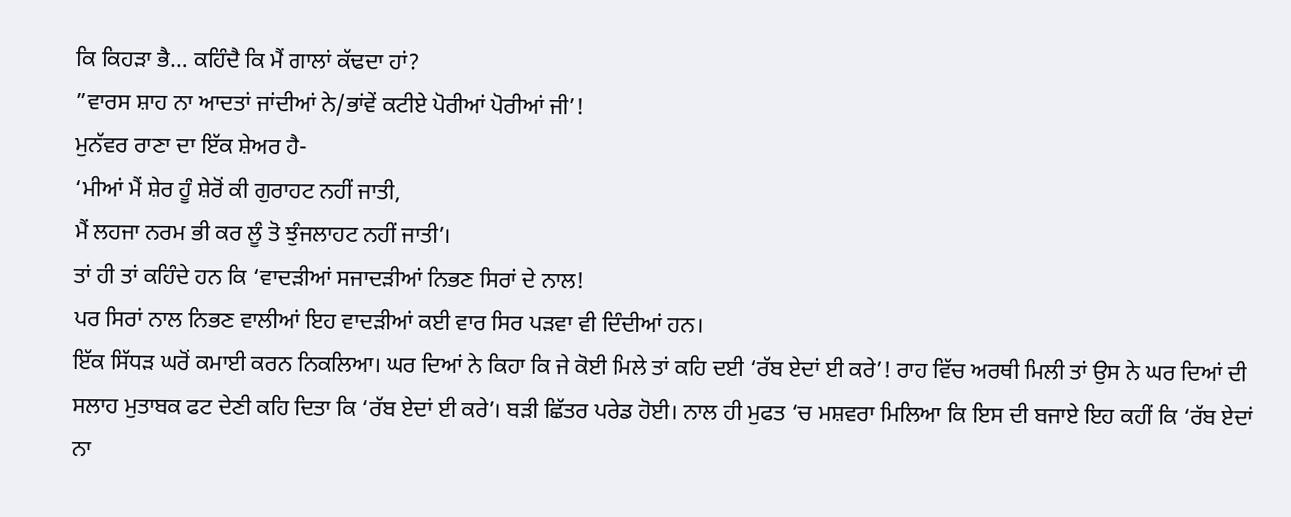ਕਿ ਕਿਹੜਾ ਭੈ… ਕਹਿੰਦੈ ਕਿ ਮੈਂ ਗਾਲਾਂ ਕੱਢਦਾ ਹਾਂ?
”ਵਾਰਸ ਸ਼ਾਹ ਨਾ ਆਦਤਾਂ ਜਾਂਦੀਆਂ ਨੇ/ਭਾਂਵੇਂ ਕਟੀਏ ਪੋਰੀਆਂ ਪੋਰੀਆਂ ਜੀ’!
ਮੁਨੱਵਰ ਰਾਣਾ ਦਾ ਇੱਕ ਸ਼ੇਅਰ ਹੈ-
‘ਮੀਆਂ ਮੈਂ ਸ਼ੇਰ ਹੂੰ ਸ਼ੇਰੋਂ ਕੀ ਗੁਰਾਹਟ ਨਹੀਂ ਜਾਤੀ,
ਮੈਂ ਲਹਜਾ ਨਰਮ ਭੀ ਕਰ ਲੂੰ ਤੋ ਝੁੰਜਲਾਹਟ ਨਹੀਂ ਜਾਤੀ’।
ਤਾਂ ਹੀ ਤਾਂ ਕਹਿੰਦੇ ਹਨ ਕਿ ‘ਵਾਦੜੀਆਂ ਸਜਾਦੜੀਆਂ ਨਿਭਣ ਸਿਰਾਂ ਦੇ ਨਾਲ!
ਪਰ ਸਿਰਾਂ ਨਾਲ ਨਿਭਣ ਵਾਲੀਆਂ ਇਹ ਵਾਦੜੀਆਂ ਕਈ ਵਾਰ ਸਿਰ ਪੜਵਾ ਵੀ ਦਿੰਦੀਆਂ ਹਨ।
ਇੱਕ ਸਿੱਧੜ ਘਰੋਂ ਕਮਾਈ ਕਰਨ ਨਿਕਲਿਆ। ਘਰ ਦਿਆਂ ਨੇ ਕਿਹਾ ਕਿ ਜੇ ਕੋਈ ਮਿਲੇ ਤਾਂ ਕਹਿ ਦਈ ‘ਰੱਬ ਏਦਾਂ ਈ ਕਰੇ’! ਰਾਹ ਵਿੱਚ ਅਰਥੀ ਮਿਲੀ ਤਾਂ ਉਸ ਨੇ ਘਰ ਦਿਆਂ ਦੀ ਸਲਾਹ ਮੁਤਾਬਕ ਫਟ ਦੇਣੀ ਕਹਿ ਦਿਤਾ ਕਿ ‘ਰੱਬ ਏਦਾਂ ਈ ਕਰੇ’। ਬੜੀ ਛਿੱਤਰ ਪਰੇਡ ਹੋਈ। ਨਾਲ ਹੀ ਮੁਫਤ ‘ਚ ਮਸ਼ਵਰਾ ਮਿਲਿਆ ਕਿ ਇਸ ਦੀ ਬਜਾਏ ਇਹ ਕਹੀਂ ਕਿ ‘ਰੱਬ ਏਦਾਂ ਨਾ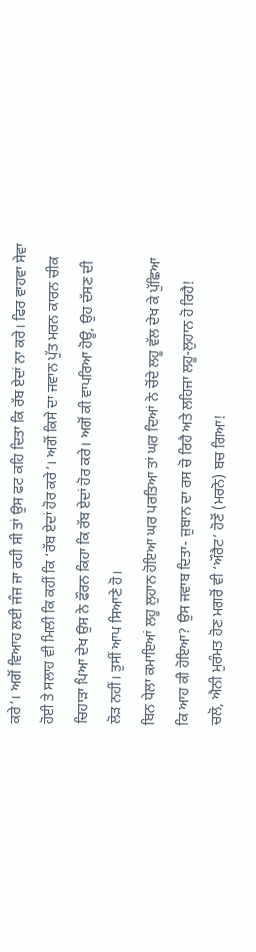ਕਰੇ’। ਅਗੋਂ ਵਿਆਹ ਲਈ ਜੰਜ ਜਾ ਰਹੀ ਸੀ ਤਾਂ ਉਸ ਫਟ ਕਹਿ ਦਿਤਾ ਕਿ ਰੱਬ ਏਦਾਂ ਨਾ ਕਰੇ। ਫਿਰ ਵਾਹਵਾ ਸੇਵਾ ਹੋਈ ਤੇ ਸਲਾਹ ਵੀ ਮਿਲੀ ਕਿ ਕਹੀਂ ਕਿ ‘ਰੱਬ ਏਦਾਂ ਹੋਰ ਕਰੇ’। ਅਗੋਂ ਕਿਸੇ ਦਾ ਜਵਾਨ ਪੁੱਤ ਮਰਨ ਕਾਰਨ ਚੀਕ ਚਿਹਾੜਾ ਪਿਆ ਦੇਖ ਉਸ ਨੇ ਫੌਰਨ ਕਿਹਾ ਕਿ ਰੱਬ ਏਦਾਂ ਹੋਰ ਕਰੇ। ਅਗੋਂ ਕੀ ਵਾਪਰਿਆ ਹੋਊ, ਉਹ ਦੱਸਣ ਦੀ ਲੋੜ ਨਹੀਂ। ਤੁਸੀਂ ਆਪ ਸਿਆਣੇ ਹੋ।
ਬਿਨ ਧੇਲਾ ਕਮਾਇਆਂ ਲਹੂ ਲੁਹਾਨ ਹੋਇਆ ਘਰ ਪਰਤਿਆ ਤਾਂ ਘਰ ਦਿਆਂ ਨੇ ਚੋਂਦੇ ਲਹੂ ਵੱਲ ਦੇਖ ਕੇ ਪੁੱਛਿਆ ਕਿ ਆਹ ਕੀ ਹੋਇਆ? ਉਸ ਜਵਾਬ ਦਿਤਾ- ਜ਼ੁਬਾਨ ਦਾ ਰਸ ਚੋ ਰਿਹੈ ਅਤੇ ਲਹਿਜਾ ਲਹੂ-ਲੁਹਾਨ ਹੋ ਰਿਹੈ!
ਚਲੋ, ਐਨੀ ਮੁਰੰਮਤ ਹੋਣ ਮਗਰੋਂ ਵੀ ‘ਔਰੈਟ’ ਹੋਣੋਂ (ਮਰਨੋ) ਬਚ ਗਿਆ!